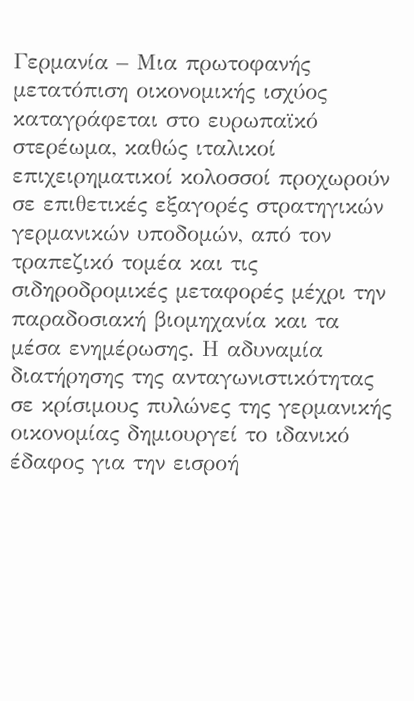Γερμανία – Μια πρωτοφανής μετατόπιση οικονομικής ισχύος καταγράφεται στο ευρωπαϊκό στερέωμα, καθώς ιταλικοί επιχειρηματικοί κολοσσοί προχωρούν σε επιθετικές εξαγορές στρατηγικών γερμανικών υποδομών, από τον τραπεζικό τομέα και τις σιδηροδρομικές μεταφορές μέχρι την παραδοσιακή βιομηχανία και τα μέσα ενημέρωσης. Η αδυναμία διατήρησης της ανταγωνιστικότητας σε κρίσιμους πυλώνες της γερμανικής οικονομίας δημιουργεί το ιδανικό έδαφος για την εισροή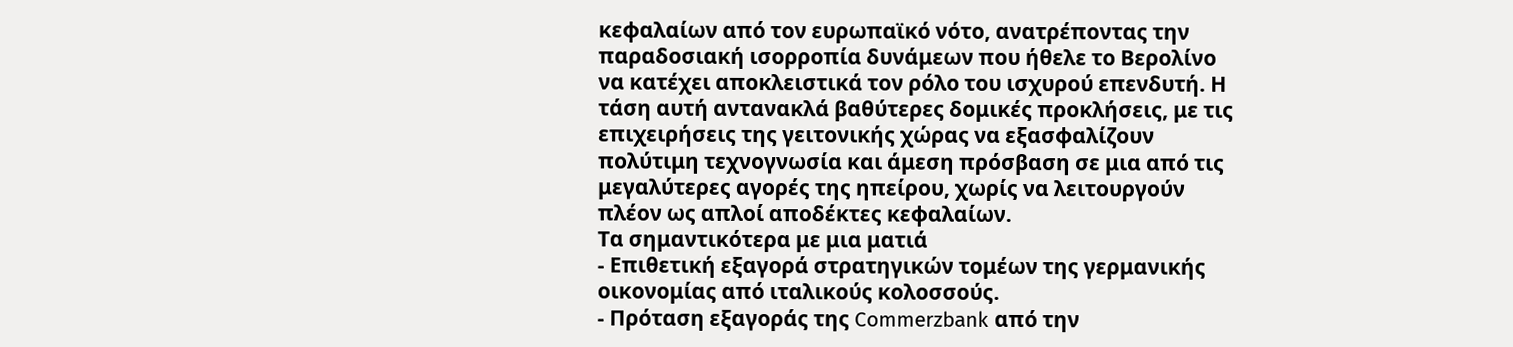κεφαλαίων από τον ευρωπαϊκό νότο, ανατρέποντας την παραδοσιακή ισορροπία δυνάμεων που ήθελε το Βερολίνο να κατέχει αποκλειστικά τον ρόλο του ισχυρού επενδυτή. Η τάση αυτή αντανακλά βαθύτερες δομικές προκλήσεις, με τις επιχειρήσεις της γειτονικής χώρας να εξασφαλίζουν πολύτιμη τεχνογνωσία και άμεση πρόσβαση σε μια από τις μεγαλύτερες αγορές της ηπείρου, χωρίς να λειτουργούν πλέον ως απλοί αποδέκτες κεφαλαίων.
Τα σημαντικότερα με μια ματιά
- Επιθετική εξαγορά στρατηγικών τομέων της γερμανικής οικονομίας από ιταλικούς κολοσσούς.
- Πρόταση εξαγοράς της Commerzbank από την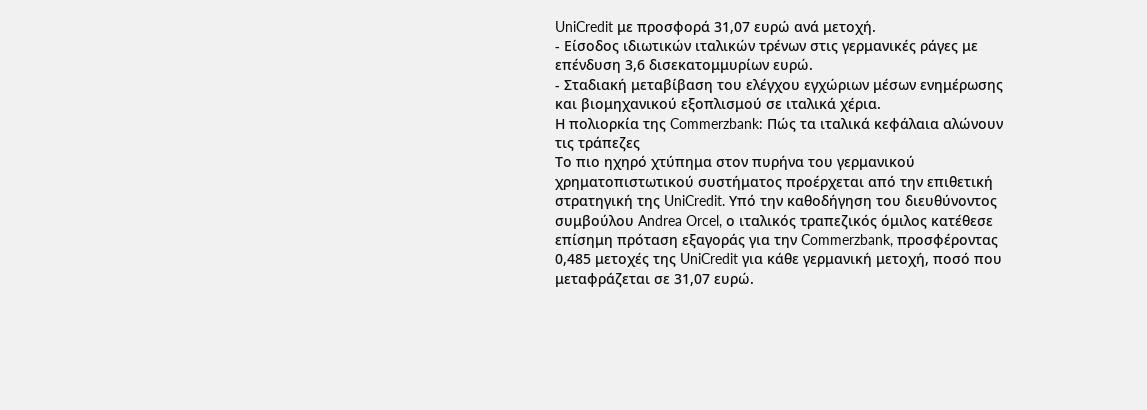UniCredit με προσφορά 31,07 ευρώ ανά μετοχή.
- Είσοδος ιδιωτικών ιταλικών τρένων στις γερμανικές ράγες με επένδυση 3,6 δισεκατομμυρίων ευρώ.
- Σταδιακή μεταβίβαση του ελέγχου εγχώριων μέσων ενημέρωσης και βιομηχανικού εξοπλισμού σε ιταλικά χέρια.
Η πολιορκία της Commerzbank: Πώς τα ιταλικά κεφάλαια αλώνουν τις τράπεζες
Το πιο ηχηρό χτύπημα στον πυρήνα του γερμανικού χρηματοπιστωτικού συστήματος προέρχεται από την επιθετική στρατηγική της UniCredit. Υπό την καθοδήγηση του διευθύνοντος συμβούλου Andrea Orcel, ο ιταλικός τραπεζικός όμιλος κατέθεσε επίσημη πρόταση εξαγοράς για την Commerzbank, προσφέροντας 0,485 μετοχές της UniCredit για κάθε γερμανική μετοχή, ποσό που μεταφράζεται σε 31,07 ευρώ.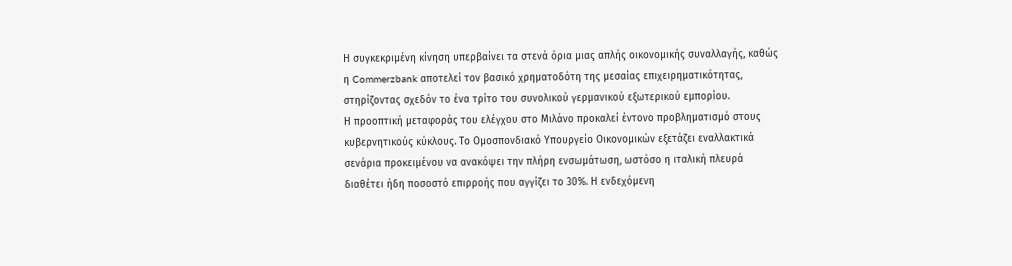Η συγκεκριμένη κίνηση υπερβαίνει τα στενά όρια μιας απλής οικονομικής συναλλαγής, καθώς η Commerzbank αποτελεί τον βασικό χρηματοδότη της μεσαίας επιχειρηματικότητας, στηρίζοντας σχεδόν το ένα τρίτο του συνολικού γερμανικού εξωτερικού εμπορίου.
Η προοπτική μεταφοράς του ελέγχου στο Μιλάνο προκαλεί έντονο προβληματισμό στους κυβερνητικούς κύκλους. Το Ομοσπονδιακό Υπουργείο Οικονομικών εξετάζει εναλλακτικά σενάρια προκειμένου να ανακόψει την πλήρη ενσωμάτωση, ωστόσο η ιταλική πλευρά διαθέτει ήδη ποσοστό επιρροής που αγγίζει το 30%. Η ενδεχόμενη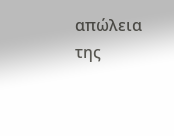απώλεια της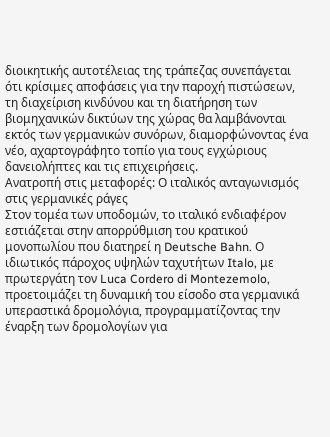διοικητικής αυτοτέλειας της τράπεζας συνεπάγεται ότι κρίσιμες αποφάσεις για την παροχή πιστώσεων, τη διαχείριση κινδύνου και τη διατήρηση των βιομηχανικών δικτύων της χώρας θα λαμβάνονται εκτός των γερμανικών συνόρων, διαμορφώνοντας ένα νέο, αχαρτογράφητο τοπίο για τους εγχώριους δανειολήπτες και τις επιχειρήσεις.
Ανατροπή στις μεταφορές: Ο ιταλικός ανταγωνισμός στις γερμανικές ράγες
Στον τομέα των υποδομών, το ιταλικό ενδιαφέρον εστιάζεται στην απορρύθμιση του κρατικού μονοπωλίου που διατηρεί η Deutsche Bahn. Ο ιδιωτικός πάροχος υψηλών ταχυτήτων Italo, με πρωτεργάτη τον Luca Cordero di Montezemolo, προετοιμάζει τη δυναμική του είσοδο στα γερμανικά υπεραστικά δρομολόγια, προγραμματίζοντας την έναρξη των δρομολογίων για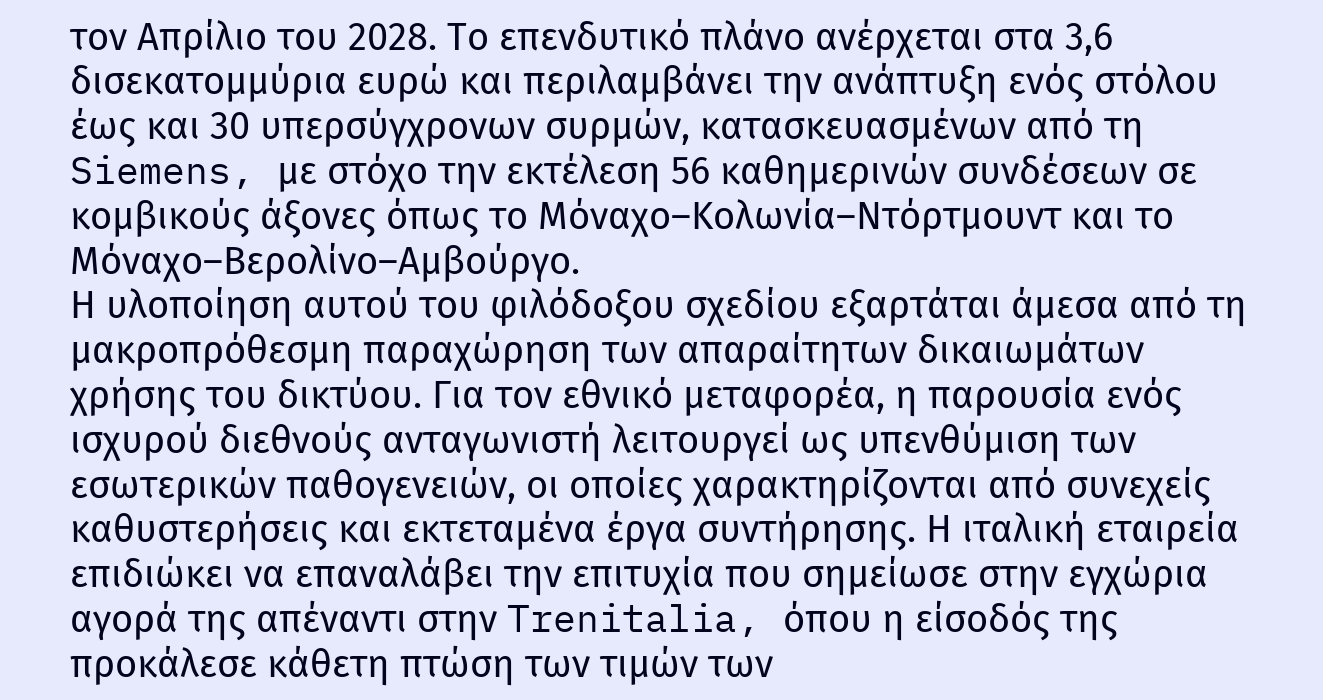τον Απρίλιο του 2028. Το επενδυτικό πλάνο ανέρχεται στα 3,6 δισεκατομμύρια ευρώ και περιλαμβάνει την ανάπτυξη ενός στόλου έως και 30 υπερσύγχρονων συρμών, κατασκευασμένων από τη Siemens, με στόχο την εκτέλεση 56 καθημερινών συνδέσεων σε κομβικούς άξονες όπως το Μόναχο–Κολωνία–Ντόρτμουντ και το Μόναχο–Βερολίνο–Αμβούργο.
Η υλοποίηση αυτού του φιλόδοξου σχεδίου εξαρτάται άμεσα από τη μακροπρόθεσμη παραχώρηση των απαραίτητων δικαιωμάτων χρήσης του δικτύου. Για τον εθνικό μεταφορέα, η παρουσία ενός ισχυρού διεθνούς ανταγωνιστή λειτουργεί ως υπενθύμιση των εσωτερικών παθογενειών, οι οποίες χαρακτηρίζονται από συνεχείς καθυστερήσεις και εκτεταμένα έργα συντήρησης. Η ιταλική εταιρεία επιδιώκει να επαναλάβει την επιτυχία που σημείωσε στην εγχώρια αγορά της απέναντι στην Trenitalia, όπου η είσοδός της προκάλεσε κάθετη πτώση των τιμών των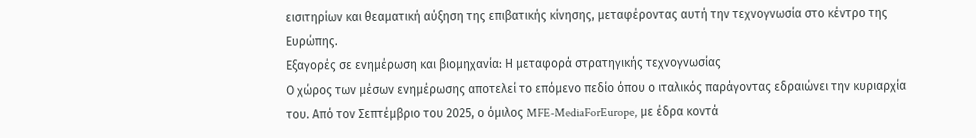εισιτηρίων και θεαματική αύξηση της επιβατικής κίνησης, μεταφέροντας αυτή την τεχνογνωσία στο κέντρο της Ευρώπης.
Εξαγορές σε ενημέρωση και βιομηχανία: Η μεταφορά στρατηγικής τεχνογνωσίας
Ο χώρος των μέσων ενημέρωσης αποτελεί το επόμενο πεδίο όπου ο ιταλικός παράγοντας εδραιώνει την κυριαρχία του. Από τον Σεπτέμβριο του 2025, ο όμιλος MFE-MediaForEurope, με έδρα κοντά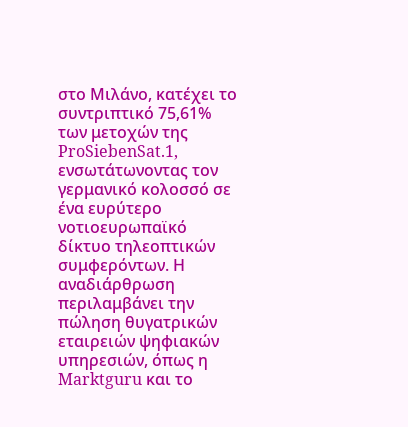στο Μιλάνο, κατέχει το συντριπτικό 75,61% των μετοχών της ProSiebenSat.1, ενσωτάτωνοντας τον γερμανικό κολοσσό σε ένα ευρύτερο νοτιοευρωπαϊκό δίκτυο τηλεοπτικών συμφερόντων. Η αναδιάρθρωση περιλαμβάνει την πώληση θυγατρικών εταιρειών ψηφιακών υπηρεσιών, όπως η Marktguru και το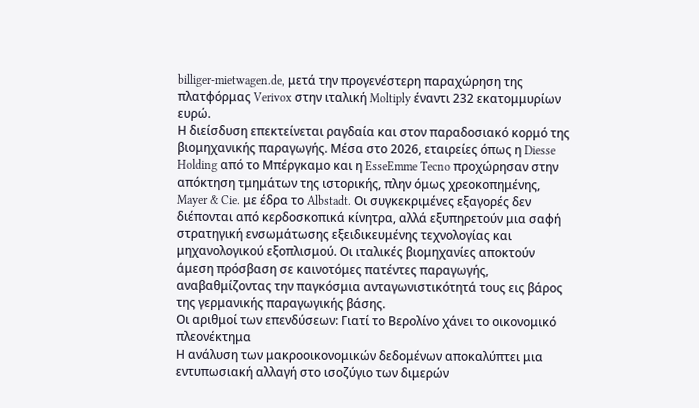billiger-mietwagen.de, μετά την προγενέστερη παραχώρηση της πλατφόρμας Verivox στην ιταλική Moltiply έναντι 232 εκατομμυρίων ευρώ.
Η διείσδυση επεκτείνεται ραγδαία και στον παραδοσιακό κορμό της βιομηχανικής παραγωγής. Μέσα στο 2026, εταιρείες όπως η Diesse Holding από το Μπέργκαμο και η EsseEmme Tecno προχώρησαν στην απόκτηση τμημάτων της ιστορικής, πλην όμως χρεοκοπημένης, Mayer & Cie. με έδρα το Albstadt. Οι συγκεκριμένες εξαγορές δεν διέπονται από κερδοσκοπικά κίνητρα, αλλά εξυπηρετούν μια σαφή στρατηγική ενσωμάτωσης εξειδικευμένης τεχνολογίας και μηχανολογικού εξοπλισμού. Οι ιταλικές βιομηχανίες αποκτούν άμεση πρόσβαση σε καινοτόμες πατέντες παραγωγής, αναβαθμίζοντας την παγκόσμια ανταγωνιστικότητά τους εις βάρος της γερμανικής παραγωγικής βάσης.
Οι αριθμοί των επενδύσεων: Γιατί το Βερολίνο χάνει το οικονομικό πλεονέκτημα
Η ανάλυση των μακροοικονομικών δεδομένων αποκαλύπτει μια εντυπωσιακή αλλαγή στο ισοζύγιο των διμερών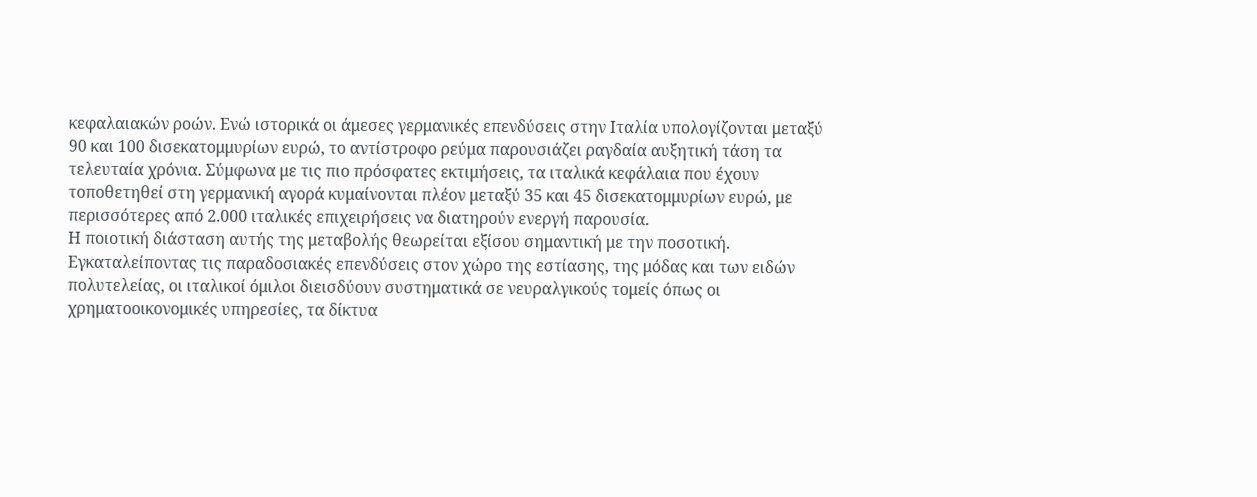κεφαλαιακών ροών. Ενώ ιστορικά οι άμεσες γερμανικές επενδύσεις στην Ιταλία υπολογίζονται μεταξύ 90 και 100 δισεκατομμυρίων ευρώ, το αντίστροφο ρεύμα παρουσιάζει ραγδαία αυξητική τάση τα τελευταία χρόνια. Σύμφωνα με τις πιο πρόσφατες εκτιμήσεις, τα ιταλικά κεφάλαια που έχουν τοποθετηθεί στη γερμανική αγορά κυμαίνονται πλέον μεταξύ 35 και 45 δισεκατομμυρίων ευρώ, με περισσότερες από 2.000 ιταλικές επιχειρήσεις να διατηρούν ενεργή παρουσία.
Η ποιοτική διάσταση αυτής της μεταβολής θεωρείται εξίσου σημαντική με την ποσοτική. Εγκαταλείποντας τις παραδοσιακές επενδύσεις στον χώρο της εστίασης, της μόδας και των ειδών πολυτελείας, οι ιταλικοί όμιλοι διεισδύουν συστηματικά σε νευραλγικούς τομείς όπως οι χρηματοοικονομικές υπηρεσίες, τα δίκτυα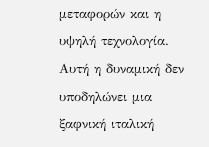μεταφορών και η υψηλή τεχνολογία. Αυτή η δυναμική δεν υποδηλώνει μια ξαφνική ιταλική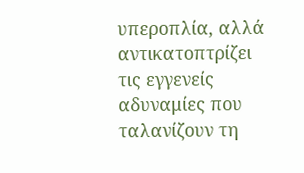υπεροπλία, αλλά αντικατοπτρίζει τις εγγενείς αδυναμίες που ταλανίζουν τη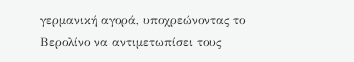γερμανική αγορά, υποχρεώνοντας το Βερολίνο να αντιμετωπίσει τους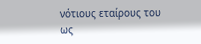νότιους εταίρους του ως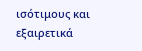ισότιμους και εξαιρετικά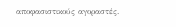αποφασιστικούς αγοραστές.